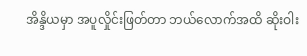အိန္ဒိယမှာ အပူလှိုင်းဖြတ်တာ ဘယ်လောက်အထိ ဆိုးဝါး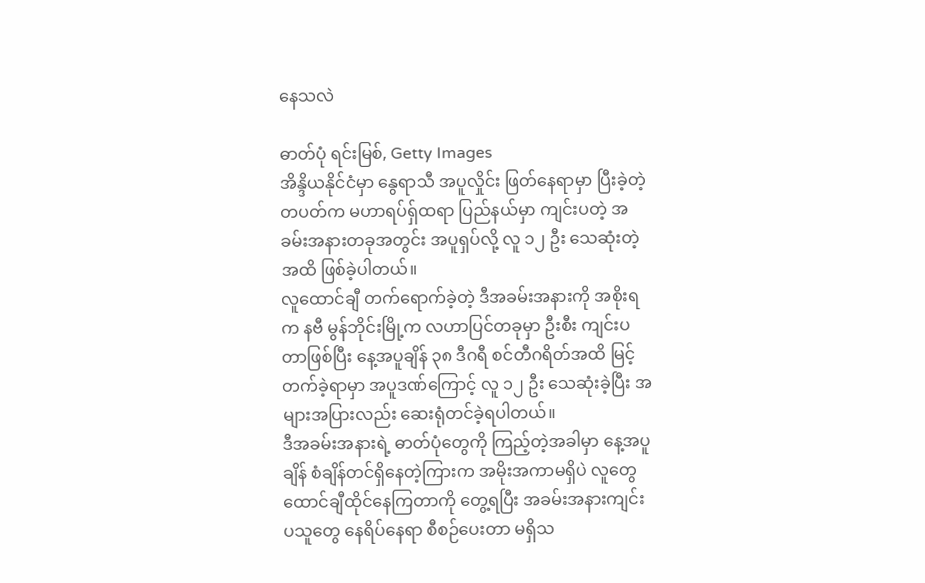နေသလဲ

ဓာတ်ပုံ ရင်းမြစ်, Getty Images
အိန္ဒိယနိုင်ငံမှာ နွေရာသီ အပူလှိုင်း ဖြတ်နေရာမှာ ပြီးခဲ့တဲ့ တပတ်က မဟာရပ်ရှ်ထရာ ပြည်နယ်မှာ ကျင်းပတဲ့ အခမ်းအနားတခုအတွင်း အပူရှပ်လို့ လူ ၁၂ ဦး သေဆုံးတဲ့အထိ ဖြစ်ခဲ့ပါတယ်။
လူထောင်ချီ တက်ရောက်ခဲ့တဲ့ ဒီအခမ်းအနားကို အစိုးရက နဗီ မွန်ဘိုင်းမြို့က လဟာပြင်တခုမှာ ဦးစီး ကျင်းပတာဖြစ်ပြီး နေ့အပူချိန် ၃၈ ဒီဂရီ စင်တီဂရိတ်အထိ မြင့်တက်ခဲ့ရာမှာ အပူဒဏ်ကြောင့် လူ ၁၂ ဦး သေဆုံးခဲ့ပြီး အများအပြားလည်း ဆေးရုံတင်ခဲ့ရပါတယ်။
ဒီအခမ်းအနားရဲ့ ဓာတ်ပုံတွေကို ကြည့်တဲ့အခါမှာ နေ့အပူချိန် စံချိန်တင်ရှိနေတဲ့ကြားက အမိုးအကာမရှိပဲ လူတွေ ထောင်ချီထိုင်နေကြတာကို တွေ့ရပြီး အခမ်းအနားကျင်းပသူတွေ နေရိပ်နေရာ စီစဉ်ပေးတာ မရှိသ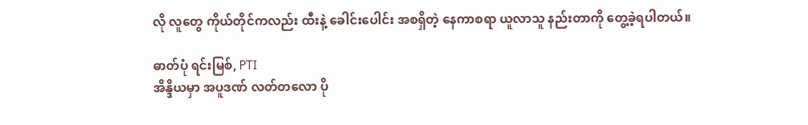လို လူတွေ ကိုယ်တိုင်ကလည်း ထီးနဲ့ ခေါင်းပေါင်း အစရှိတဲ့ နေကာစရာ ယူလာသူ နည်းတာကို တွေ့ခဲ့ရပါတယ်။

ဓာတ်ပုံ ရင်းမြစ်, PTI
အိန္ဒိယမှာ အပူဒဏ် လတ်တလော ပို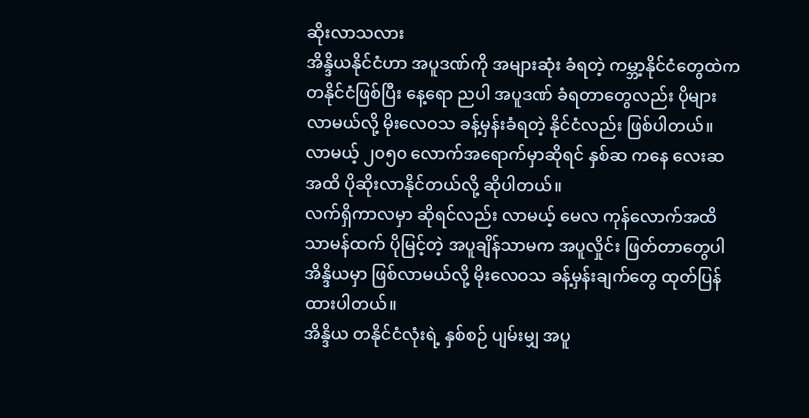ဆိုးလာသလား
အိန္ဒိယနိုင်ငံဟာ အပူဒဏ်ကို အများဆုံး ခံရတဲ့ ကမ္ဘာ့နိုင်ငံတွေထဲက တနိုင်ငံဖြစ်ပြီး နေ့ရော ညပါ အပူဒဏ် ခံရတာတွေလည်း ပိုများလာမယ်လို့ မိုးလေဝသ ခန့်မှန်းခံရတဲ့ နိုင်ငံလည်း ဖြစ်ပါတယ်။
လာမယ့် ၂၀၅၀ လောက်အရောက်မှာဆိုရင် နှစ်ဆ ကနေ လေးဆ အထိ ပိုဆိုးလာနိုင်တယ်လို့ ဆိုပါတယ်။
လက်ရှိကာလမှာ ဆိုရင်လည်း လာမယ့် မေလ ကုန်လောက်အထိ သာမန်ထက် ပိုမြင့်တဲ့ အပူချိန်သာမက အပူလှိုင်း ဖြတ်တာတွေပါ အိန္ဒိယမှာ ဖြစ်လာမယ်လို့ မိုးလေဝသ ခန့်မှန်းချက်တွေ ထုတ်ပြန်ထားပါတယ်။
အိန္ဒိယ တနိုင်ငံလုံးရဲ့ နှစ်စဉ် ပျမ်းမျှ အပူ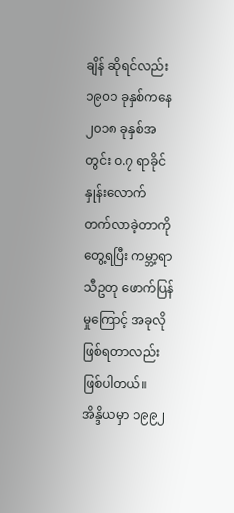ချိန် ဆိုရင်လည်း ၁၉၀၁ ခုနှစ်ကနေ ၂၀၁၈ ခုနှစ်အတွင်း ဝ.၇ ရာခိုင်နှုန်းလောက် တက်လာခဲ့တာကို တွေ့ရပြီး ကမ္ဘာ့ရာသီဥတု ဖောက်ပြန်မှုကြောင့် အခုလို ဖြစ်ရတာလည်း ဖြစ်ပါတယ်။
အိန္ဒိယမှာ ၁၉၉၂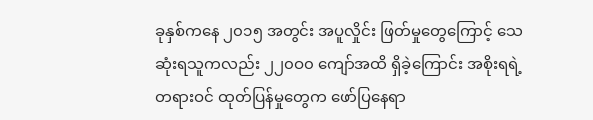ခုနှစ်ကနေ ၂၀၁၅ အတွင်း အပူလှိုင်း ဖြတ်မှုတွေကြောင့် သေဆုံးရသူကလည်း ၂၂၀ဝ၀ ကျော်အထိ ရှိခဲ့ကြောင်း အစိုးရရဲ့ တရားဝင် ထုတ်ပြန်မှုတွေက ဖော်ပြနေရာ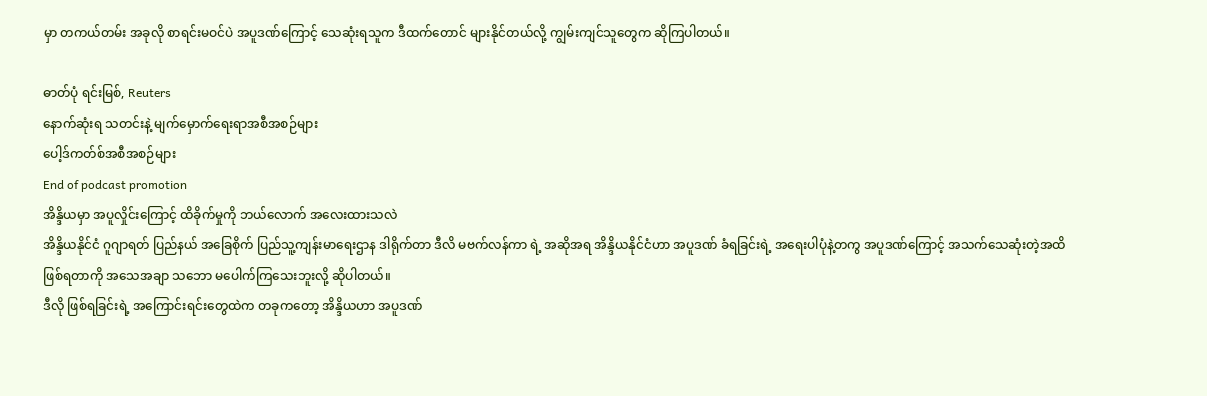မှာ တကယ်တမ်း အခုလို စာရင်းမဝင်ပဲ အပူဒဏ်ကြောင့် သေဆုံးရသူက ဒီထက်တောင် များနိုင်တယ်လို့ ကျွမ်းကျင်သူတွေက ဆိုကြပါတယ်။

ဓာတ်ပုံ ရင်းမြစ်, Reuters
နောက်ဆုံးရ သတင်းနဲ့ မျက်မှောက်ရေးရာအစီအစဉ်များ
ပေါ့ဒ်ကတ်စ်အစီအစဉ်များ
End of podcast promotion
အိန္ဒိယမှာ အပူလှိုင်းကြောင့် ထိခိုက်မှုကို ဘယ်လောက် အလေးထားသလဲ
အိန္ဒိယနိုင်ငံ ဂူဂျာရတ် ပြည်နယ် အခြေစိုက် ပြည်သူ့ကျန်းမာရေးဌာန ဒါရိုက်တာ ဒီလိ မဗက်လန်ကာ ရဲ့ အဆိုအရ အိန္ဒိယနိုင်ငံဟာ အပူဒဏ် ခံရခြင်းရဲ့ အရေးပါပုံနဲ့တကွ အပူဒဏ်ကြောင့် အသက်သေဆုံးတဲ့အထိ ဖြစ်ရတာကို အသေအချာ သဘော မပေါက်ကြသေးဘူးလို့ ဆိုပါတယ်။
ဒီလို ဖြစ်ရခြင်းရဲ့ အကြောင်းရင်းတွေထဲက တခုကတော့ အိန္ဒိယဟာ အပူဒဏ်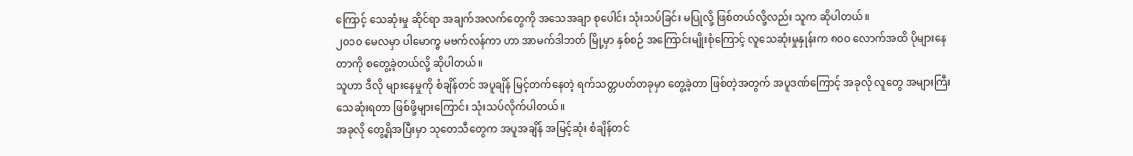ကြောင့် သေဆုံးမှု ဆိုင်ရာ အချက်အလက်တွေကို အသေအချာ စုပေါင်း သုံးသပ်ခြင်း မပြုလို့ ဖြစ်တယ်လို့လည်း သူက ဆိုပါတယ်။
၂၀၁၀ မေလမှာ ပါမောက္ခ မဗက်လန်ကာ ဟာ အာမက်ဒါဘတ် မြို့မှာ နှစ်စဉ် အကြောင်းမျိုးစုံကြောင့် လူသေဆုံးမှုနှုန်းက ၈၀ဝ လောက်အထိ ပိုများနေတာကို စတွေ့ခဲ့တယ်လို့ ဆိုပါတယ်။
သူဟာ ဒီလို များနေမှုကို စံချိန်တင် အပူချိန် မြင့်တက်နေတဲ့ ရက်သတ္တပတ်တခုမှာ တွေ့ခဲ့တာ ဖြစ်တဲ့အတွက် အပူဒဏ်ကြောင့် အခုလို လူတွေ အများကြီးသေဆုံးရတာ ဖြစ်ဖို့များကြောင်း သုံးသပ်လိုက်ပါတယ်။
အခုလို တွေ့ရှိအပြီးမှာ သုတေသီတွေက အပူအချိန် အမြင့်ဆုံး စံချိန်တင်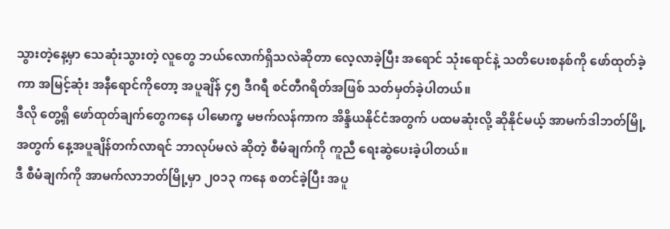သွားတဲ့နေ့မှာ သေဆုံးသွားတဲ့ လူတွေ ဘယ်လောက်ရှိသလဲဆိုတာ လေ့လာခဲ့ပြီး အရောင် သုံးရောင်နဲ့ သတိပေးစနစ်ကို ဖော်ထုတ်ခဲ့ကာ အမြင့်ဆုံး အနီရောင်ကိုတော့ အပူချိန် ၄၅ ဒီဂရီ စင်တီဂရိတ်အဖြစ် သတ်မှတ်ခဲ့ပါတယ်။
ဒီလို တွေ့ရှိ ဖော်ထုတ်ချက်တွေကနေ ပါမောက္ခ မဗက်လန်ကာက အိန္ဒိယနိုင်ငံအတွက် ပထမဆုံးလို့ ဆိုနိုင်မယ့် အာမက်ဒါဘတ်မြို့အတွက် နေ့အပူချိန်တက်လာရင် ဘာလုပ်မလဲ ဆိုတဲ့ စီမံချက်ကို ကူညီ ရေးဆွဲပေးခဲ့ပါတယ်။
ဒီ စီမံချက်ကို အာမက်လာဘတ်မြို့မှာ ၂၀၁၃ ကနေ စတင်ခဲ့ပြီး အပူ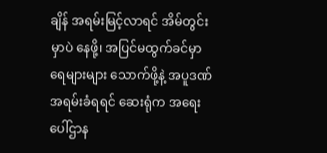ချိန် အရမ်းမြင့်လာရင် အိမ်တွင်းမှာပဲ နေဖို့၊ အပြင်မထွက်ခင်မှာ ရေများများ သောက်ဖို့နဲ့ အပူဒဏ် အရမ်းခံရရင် ဆေးရုံက အရေးပေါ်ဌာန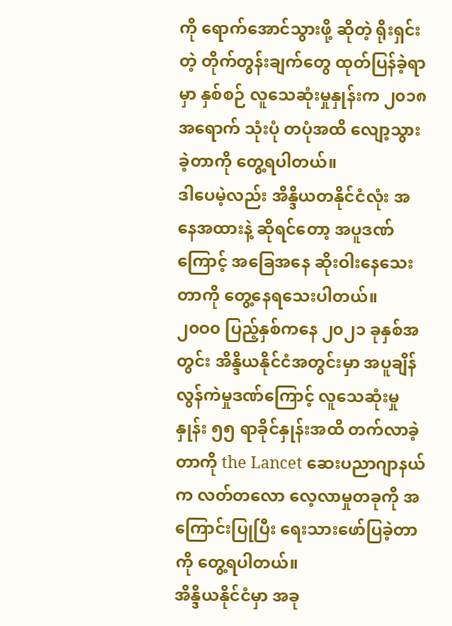ကို ရောက်အောင်သွားဖို့ ဆိုတဲ့ ရိုးရှင်းတဲ့ တိုက်တွန်းချက်တွေ ထုတ်ပြန်ခဲ့ရာမှာ နှစ်စဉ် လူသေဆုံးမှုနှုန်းက ၂၀၁၈ အရောက် သုံးပုံ တပုံအထိ လျော့သွားခဲ့တာကို တွေ့ရပါတယ်။
ဒါပေမဲ့လည်း အိန္ဒိယတနိုင်ငံလုံး အနေအထားနဲ့ ဆိုရင်တော့ အပူဒဏ်ကြောင့် အခြေအနေ ဆိုးဝါးနေသေးတာကို တွေ့နေရသေးပါတယ်။
၂၀ဝ၀ ပြည့်နှစ်ကနေ ၂၀၂၁ ခုနှစ်အတွင်း အိန္ဒိယနိုင်ငံအတွင်းမှာ အပူချိန်လွန်ကဲမှုဒဏ်ကြောင့် လူသေဆုံးမှုနှုန်း ၅၅ ရာခိုင်နှုန်းအထိ တက်လာခဲ့တာကို the Lancet ဆေးပညာဂျာနယ်က လတ်တလော လေ့လာမှုတခုကို အကြောင်းပြုပြီး ရေးသားဖော်ပြခဲ့တာကို တွေ့ရပါတယ်။
အိန္ဒိယနိုင်ငံမှာ အခု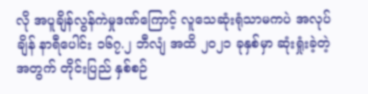လို အပူချိန်လွန်ကဲမှုဒဏ်ကြောင့် လူသေဆုံးရုံသာမကပဲ အလုပ်ချိန် နာရီပေါင်း ၁၆၇.၂ ဘီလျံ အထိ ၂၀၂၁ ခုနှစ်မှာ ဆုံးရှုံးခဲ့တဲ့အတွက် တိုင်းပြည် နှစ်စဉ်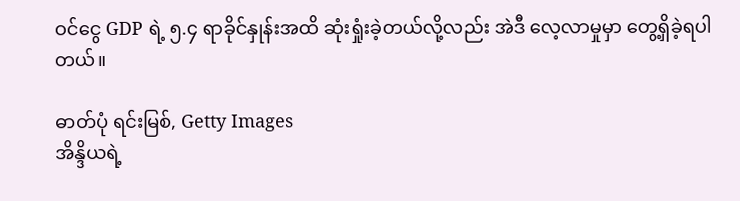ဝင်ငွေ GDP ရဲ့ ၅.၄ ရာခိုင်နှုန်းအထိ ဆုံးရှုံးခဲ့တယ်လို့လည်း အဲဒီ လေ့လာမှုမှာ တွေ့ရှိခဲ့ရပါတယ်။

ဓာတ်ပုံ ရင်းမြစ်, Getty Images
အိန္ဒိယရဲ့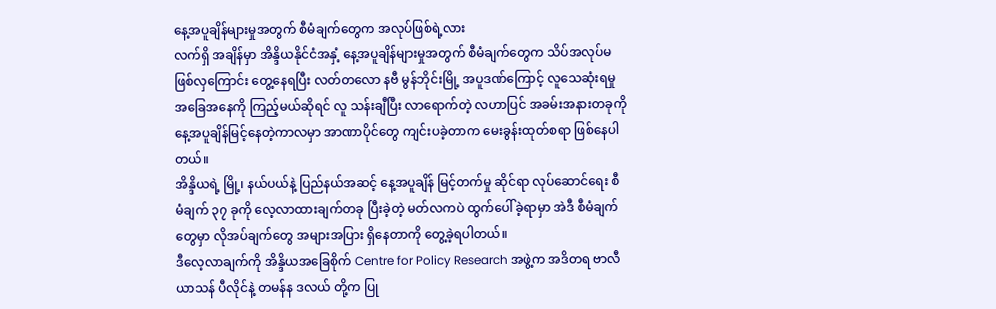နေ့အပူချိန်များမှုအတွက် စီမံချက်တွေက အလုပ်ဖြစ်ရဲ့လား
လက်ရှိ အချိန်မှာ အိန္ဒိယနိုင်ငံအနှံ့ နေ့အပူချိန်များမှုအတွက် စီမံချက်တွေက သိပ်အလုပ်မဖြစ်လှကြောင်း တွေ့နေရပြီး လတ်တလော နဗီ မွန်ဘိုင်းမြို့ အပူဒဏ်ကြောင့် လူသေဆုံးရမှု အခြေအနေကို ကြည့်မယ်ဆိုရင် လူ သန်းချီပြီး လာရောက်တဲ့ လဟာပြင် အခမ်းအနားတခုကို နေ့အပူချိန်မြင့်နေတဲ့ကာလမှာ အာဏာပိုင်တွေ ကျင်းပခဲ့တာက မေးခွန်းထုတ်စရာ ဖြစ်နေပါတယ်။
အိန္ဒိယရဲ့ မြို့၊ နယ်ပယ်နဲ့ ပြည်နယ်အဆင့် နေ့အပူချိန် မြင့်တက်မှု ဆိုင်ရာ လုပ်ဆောင်ရေး စီမံချက် ၃၇ ခုကို လေ့လာထားချက်တခု ပြီးခဲ့တဲ့ မတ်လကပဲ ထွက်ပေါ်ခဲ့ရာမှာ အဲဒီ စီမံချက်တွေမှာ လိုအပ်ချက်တွေ အများအပြား ရှိနေတာကို တွေ့ခဲ့ရပါတယ်။
ဒီလေ့လာချက်ကို အိန္ဒိယအခြေစိုက် Centre for Policy Research အဖွဲ့က အဒိတရ ဗာလီယာသန် ပီလိုင်နဲ့ တမန်န ဒလယ် တို့က ပြု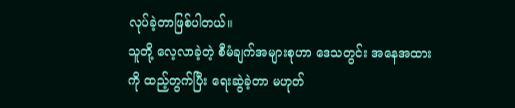လုပ်ခဲ့တာဖြစ်ပါတယ်။
သူတို့ လေ့လာခဲ့တဲ့ စီမံချက်အများစုဟာ ဒေသတွင်း အနေအထားကို ထည့်တွက်ပြီး ရေးဆွဲခဲ့တာ မဟုတ်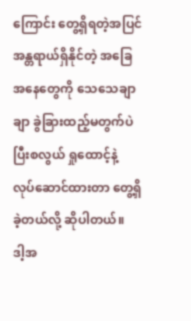ကြောင်း တွေ့ရှိရတဲ့အပြင် အန္တရာယ်ရှိနိုင်တဲ့ အခြေအနေတွေကို သေသေချာချာ ခွဲခြားထည့်မတွက်ပဲ ပြီးစလွယ် ရှုထောင့်နဲ့ လုပ်ဆောင်ထားတာ တွေ့ရှိခဲ့တယ်လို့ ဆိုပါတယ်။
ဒါ့အ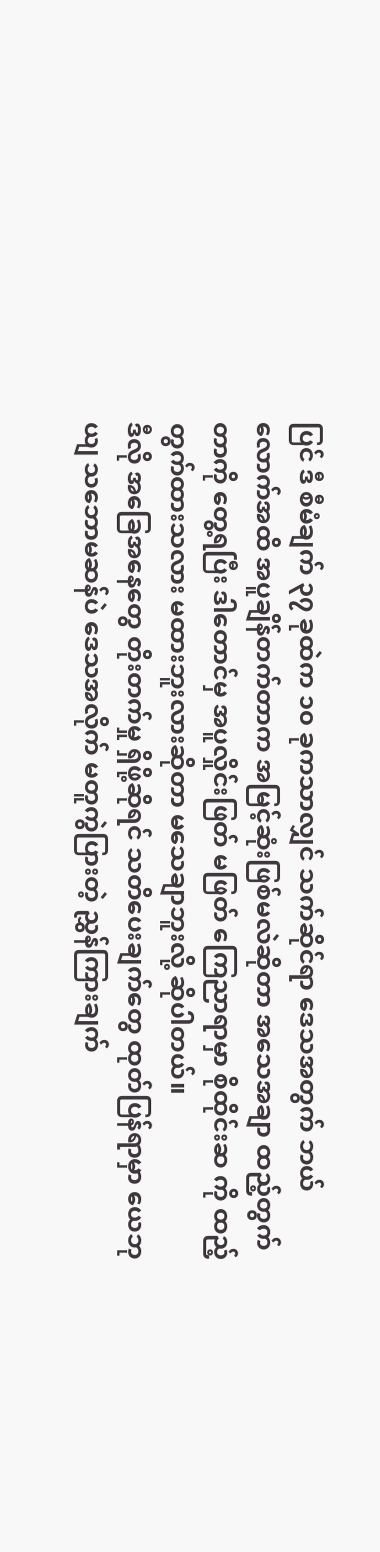ပြင် ဒီ စီမံချက် ၃၇ ခုထဲက ၁၀ ခုကသာလျှင် သက်ဆိုင်ရာ ဒေသအတွက် ဘယ်လောက်အထိ အပူချိန်တက်တာက အမြင့်ဆုံးဖြစ်မလဲဆိုတာ အသေအချာ ထည့်တွက်တာကို တွေ့ရပြီး ဒါတောင်မှ အပူလှိုင်းဖြတ် မဖြတ် ကြေညာရာမှာ စိုထိုင်းဆ ကို ထည့်တွက်ထားသလား မထားဘူးလားဆိုတာ မသေချာဘူးလို့ ဆိုပါတယ်။
ဒီလို အခြေအနေတွေ တိုးတက်မှု ရှိဖို့ဆိုရင် သတိပေးချက်တွေ ထုတ်ပြန်ရာမှာ ယေဘုယျ သဘောမဆန်ပဲ ဒေသအလိုက် မတူကွဲပြားတဲ့ ညွှန်ကြားချက်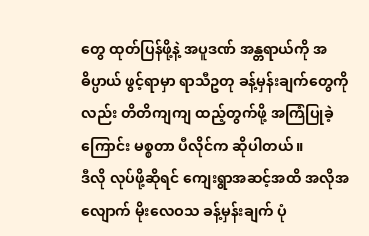တွေ ထုတ်ပြန်ဖို့နဲ့ အပူဒဏ် အန္တရာယ်ကို အဓိပ္ပာယ် ဖွင့်ရာမှာ ရာသီဥတု ခန့်မှန်းချက်တွေကိုလည်း တိတိကျကျ ထည့်တွက်ဖို့ အကြံပြုခဲ့ကြောင်း မစ္စတာ ပီလိုင်က ဆိုပါတယ်။
ဒီလို လုပ်ဖို့ဆိုရင် ကျေးရွာအဆင့်အထိ အလိုအလျောက် မိုးလေဝသ ခန့်မှန်းချက် ပုံ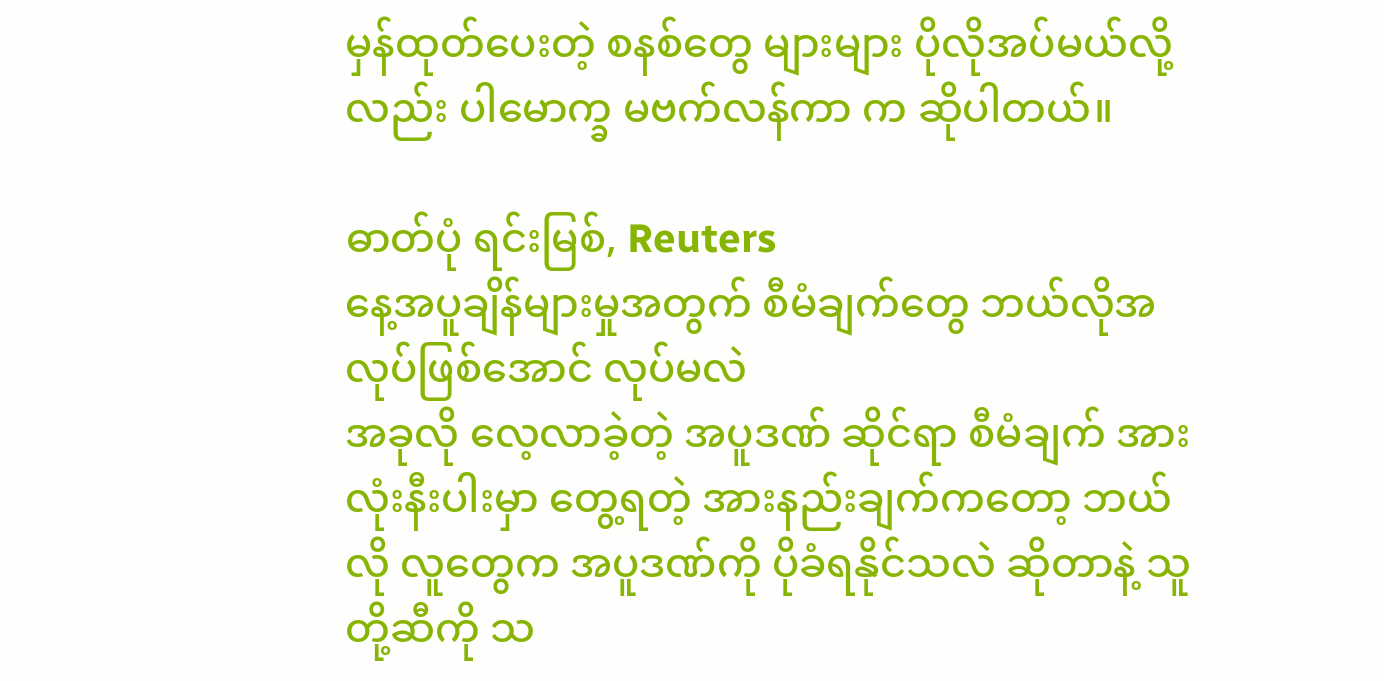မှန်ထုတ်ပေးတဲ့ စနစ်တွေ များများ ပိုလိုအပ်မယ်လို့လည်း ပါမောက္ခ မဗက်လန်ကာ က ဆိုပါတယ်။

ဓာတ်ပုံ ရင်းမြစ်, Reuters
နေ့အပူချိန်များမှုအတွက် စီမံချက်တွေ ဘယ်လိုအလုပ်ဖြစ်အောင် လုပ်မလဲ
အခုလို လေ့လာခဲ့တဲ့ အပူဒဏ် ဆိုင်ရာ စီမံချက် အားလုံးနီးပါးမှာ တွေ့ရတဲ့ အားနည်းချက်ကတော့ ဘယ်လို လူတွေက အပူဒဏ်ကို ပိုခံရနိုင်သလဲ ဆိုတာနဲ့ သူတို့ဆီကို သ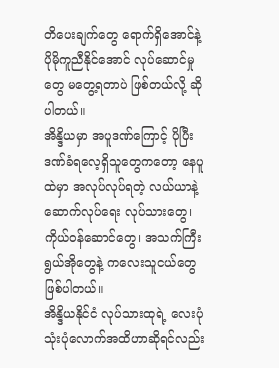တိပေးချက်တွေ ရောက်ရှိအောင်နဲ့ ပိုမိုကူညီနိုင်အောင် လုပ်ဆောင်မှုတွေ မတွေ့ရတာပဲ ဖြစ်တယ်လို့ ဆိုပါတယ်။
အိန္ဒိယမှာ အပူဒဏ်ကြောင့် ပိုပြီး ဒဏ်ခံရလေ့ရှိသူတွေကတော့ နေပူထဲမှာ အလုပ်လုပ်ရတဲ့ လယ်ယာနဲ့ ဆောက်လုပ်ရေး လုပ်သားတွေ၊ ကိုယ်ဝန်ဆောင်တွေ၊ အသက်ကြီးရွယ်အိုတွေနဲ့ ကလေးသူငယ်တွေ ဖြစ်ပါတယ်။
အိန္ဒိယနိုင်ငံ လုပ်သားထုရဲ့ လေးပုံ သုံးပုံလောက်အထိဟာဆိုရင်လည်း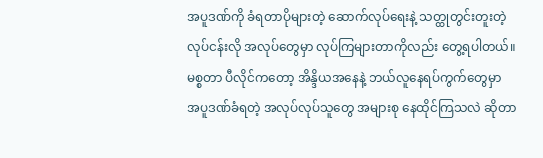အပူဒဏ်ကို ခံရတာပိုများတဲ့ ဆောက်လုပ်ရေးနဲ့ သတ္ထုတွင်းတူးတဲ့ လုပ်ငန်းလို အလုပ်တွေမှာ လုပ်ကြများတာကိုလည်း တွေ့ရပါတယ်။
မစ္စတာ ပီလိုင်ကတော့ အိန္ဒိယအနေနဲ့ ဘယ်လူနေရပ်ကွက်တွေမှာ အပူဒဏ်ခံရတဲ့ အလုပ်လုပ်သူတွေ အများစု နေထိုင်ကြသလဲ ဆိုတာ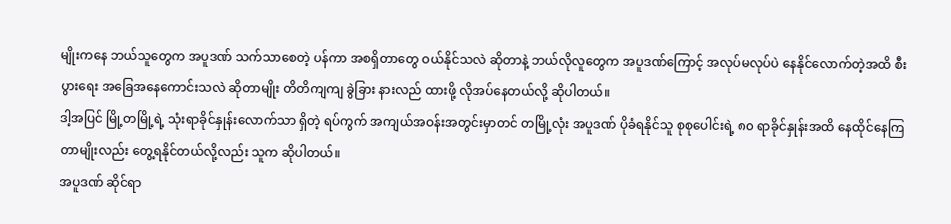မျိုးကနေ ဘယ်သူတွေက အပူဒဏ် သက်သာစေတဲ့ ပန်ကာ အစရှိတာတွေ ဝယ်နိုင်သလဲ ဆိုတာနဲ့ ဘယ်လိုလူတွေက အပူဒဏ်ကြောင့် အလုပ်မလုပ်ပဲ နေနိုင်လောက်တဲ့အထိ စီးပွားရေး အခြေအနေကောင်းသလဲ ဆိုတာမျိုး တိတိကျကျ ခွဲခြား နားလည် ထားဖို့ လိုအပ်နေတယ်လို့ ဆိုပါတယ်။
ဒါ့အပြင် မြို့တမြို့ရဲ့ သုံးရာခိုင်နှုန်းလောက်သာ ရှိတဲ့ ရပ်ကွက် အကျယ်အဝန်းအတွင်းမှာတင် တမြို့လုံး အပူဒဏ် ပိုခံရနိုင်သူ စုစုပေါင်းရဲ့ ၈၀ ရာခိုင်နှုန်းအထိ နေထိုင်နေကြတာမျိုးလည်း တွေ့ရနိုင်တယ်လို့လည်း သူက ဆိုပါတယ်။
အပူဒဏ် ဆိုင်ရာ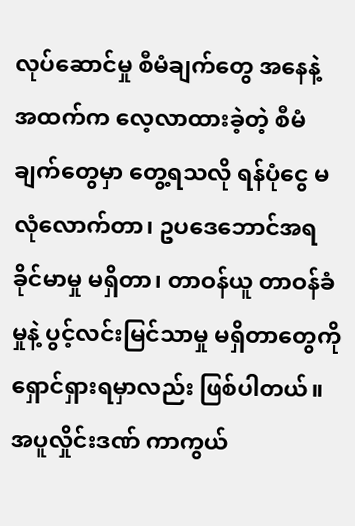လုပ်ဆောင်မှု စီမံချက်တွေ အနေနဲ့ အထက်က လေ့လာထားခဲ့တဲ့ စီမံချက်တွေမှာ တွေ့ရသလို ရန်ပုံငွေ မလုံလောက်တာ၊ ဥပဒေဘောင်အရ ခိုင်မာမှု မရှိတာ၊ တာဝန်ယူ တာဝန်ခံမှုနဲ့ ပွင့်လင်းမြင်သာမှု မရှိတာတွေကို ရှောင်ရှားရမှာလည်း ဖြစ်ပါတယ်။
အပူလှိုင်းဒဏ် ကာကွယ်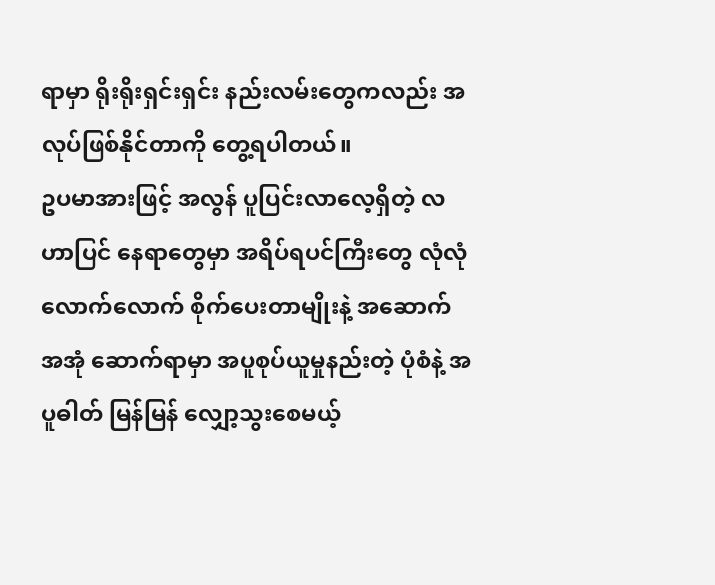ရာမှာ ရိုးရိုးရှင်းရှင်း နည်းလမ်းတွေကလည်း အလုပ်ဖြစ်နိုင်တာကို တွေ့ရပါတယ်။
ဥပမာအားဖြင့် အလွန် ပူပြင်းလာလေ့ရှိတဲ့ လဟာပြင် နေရာတွေမှာ အရိပ်ရပင်ကြီးတွေ လုံလုံလောက်လောက် စိုက်ပေးတာမျိုးနဲ့ အဆောက်အအုံ ဆောက်ရာမှာ အပူစုပ်ယူမှုနည်းတဲ့ ပုံစံနဲ့ အပူဓါတ် မြန်မြန် လျှော့သွးစေမယ့်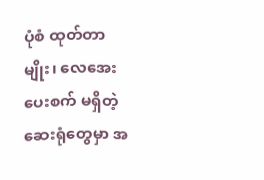ပုံစံ ထုတ်တာမျိုး၊ လေအေးပေးစက် မရှိတဲ့ ဆေးရုံတွေမှာ အ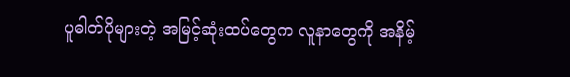ပူဓါတ်ပိုများတဲ့ အမြင့်ဆုံးထပ်တွေက လူနာတွေကို အနိမ့်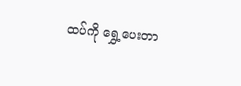ထပ်ကို ရွှေ့ပေးတာ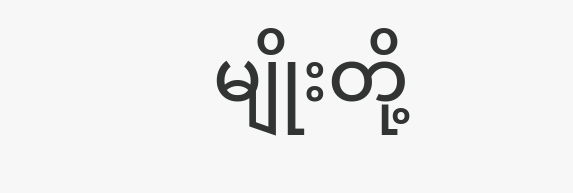မျိုးတို့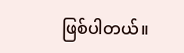ဖြစ်ပါတယ်။